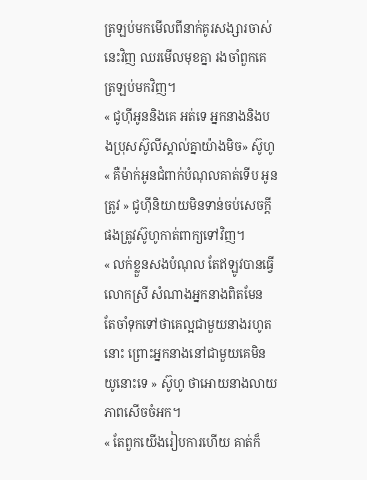ត្រឡប់មកមើលពីនាក់គូរសង្សារចាស់នេះវិញ ឈរមើលមុខគ្នា រងចាំពួកគេត្រឡប់មកវិញ។
« ជូហុីអូននិងគេ អត់ទេ អ្នកនាងនិងបងប្រុសស៊ូលីស្គាល់គ្នាយ៉ាងមិច» ស៊ូហូ
« គឺម៉ាក់អូនជំពាក់បំណុលគាត់ទើប អូនត្រូវ » ជូហុីនិយាយមិនទាន់ចប់សេចក្តីផងត្រូវស៊ូហូកាត់ពាក្យទៅវិញ។
« លក់ខ្លួនសងបំណុល តែឥឡូវបានធ្វើលោកស្រី សំណាងអ្នកនាងពិតមែន តែចាំទុកទៅថាគេល្អជាមួយនាងរហូតនោះ ព្រោះអ្នកនាងនៅជាមួយគេមិនយូនោះទេ » ស៊ូហូ ថាអោយនាងលាយភាពសើចចំអក។
« តែពួកយើងរៀបការហើយ គាត់ក៏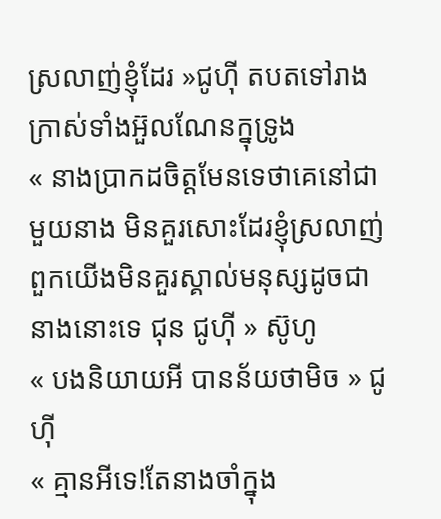ស្រលាញ់ខ្ញុំដែរ »ជូហុី តបតទៅរាងក្រាស់ទាំងអ៊ួលណែនក្នុទ្រូង
« នាងប្រាកដចិត្តមែនទេថាគេនៅជាមួយនាង មិនគួរសោះដែរខ្ញុំស្រលាញ់ពួកយើងមិនគួរស្គាល់មនុស្សដូចជានាងនោះទេ ជុន ជូហុី » ស៊ូហូ
« បងនិយាយអី បានន័យថាមិច » ជូហុី
« គ្មានអីទេ!តែនាងចាំក្នុង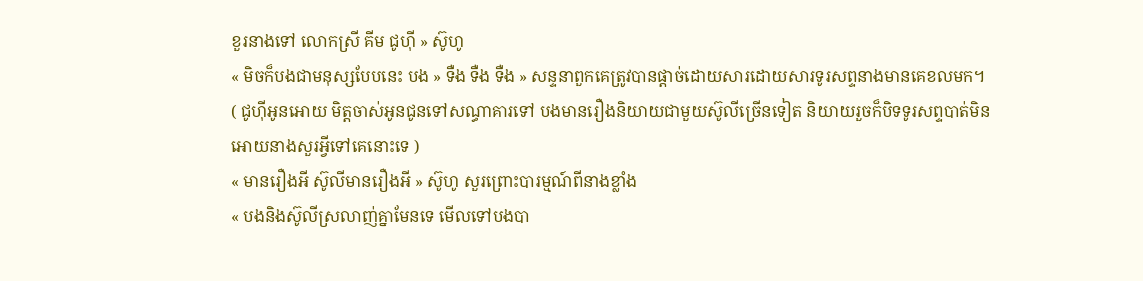ខួរនាងទៅ លោកស្រី គីម ជូហុី » ស៊ូហូ
« មិចក៏បងជាមនុស្សបែបនេះ បង » ទឺង ទឺង ទឺង » សន្ទនាពួកគេត្រូវបានផ្តាច់ដោយសារដោយសារទូរសព្ទនាងមានគេខលមក។
( ជូហុីអូនអោយ មិត្តចាស់អូនជូនទៅសណ្ធាគារទៅ បងមានរឿងនិយាយជាមួយស៊ូលីច្រើនទៀត និយាយរួចក៏បិទទូរសព្ទបាត់មិនអោយនាងសួរអ្វីទៅគេនោះទេ )
« មានរឿងអី ស៊ូលីមានរឿងអី » ស៊ូហូ សួរព្រោះបារម្មណ៍ពីនាងខ្លាំង
« បងនិងស៊ូលីស្រលាញ់គ្នាមែនទេ មើលទៅបងបា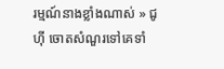រម្មណ៍នាងខ្លាំងណាស់ » ជូហុី ចោតសំណួរទៅគេទាំ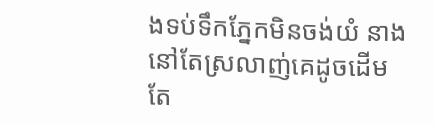ងទប់ទឹកភ្នែកមិនចង់យំ នាងនៅតែស្រលាញ់គេដូចដើម តែ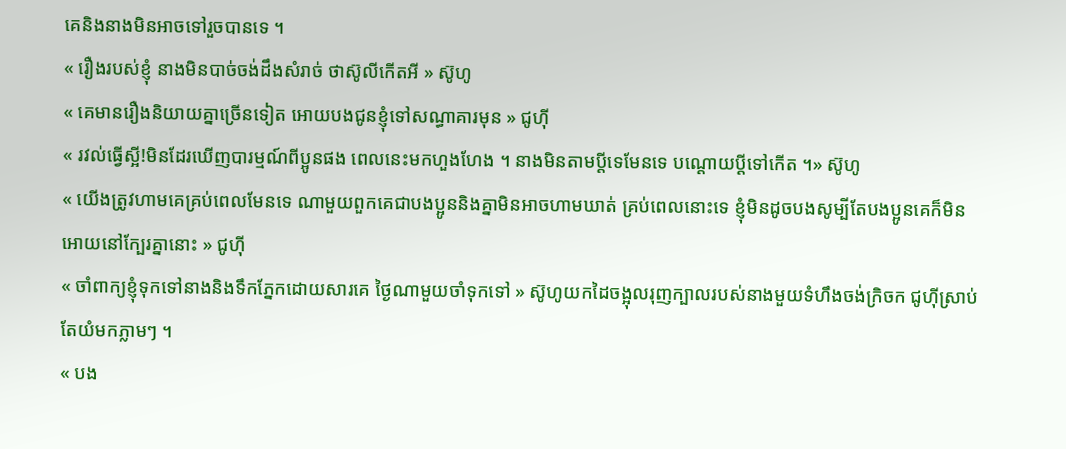គេនិងនាងមិនអាចទៅរួចបានទេ ។
« រឿងរបស់ខ្ញុំ នាងមិនបាច់ចង់ដឹងសំរាច់ ថាស៊ូលីកើតអី » ស៊ូហូ
« គេមានរឿងនិយាយគ្នាច្រើនទៀត អោយបងជូនខ្ញុំទៅសណ្ធាគារមុន » ជូហុី
« រវល់ធ្វើស្អី!មិនដែរឃើញបារម្មណ៍ពីប្អូនផង ពេលនេះមកហួងហែង ។ នាងមិនតាមប្តីទេមែនទេ បណ្តោយប្តីទៅកើត ។» ស៊ូហូ
« យើងត្រូវហាមគេគ្រប់ពេលមែនទេ ណាមួយពួកគេជាបងប្អូននិងគ្នាមិនអាចហាមឃាត់ គ្រប់ពេលនោះទេ ខ្ញុំមិនដូចបងសូម្បីតែបងប្អូនគេក៏មិនអោយនៅក្បែរគ្នានោះ » ជូហុី
« ចាំពាក្យខ្ញុំទុកទៅនាងនិងទឹកភ្នែកដោយសារគេ ថ្ងៃណាមួយចាំទុកទៅ » ស៊ូហូយកដៃចង្អុលរុញក្បាលរបស់នាងមួយទំហឹងចង់ក្រិចក ជូហុីស្រាប់តែយំមកភ្លាមៗ ។
« បង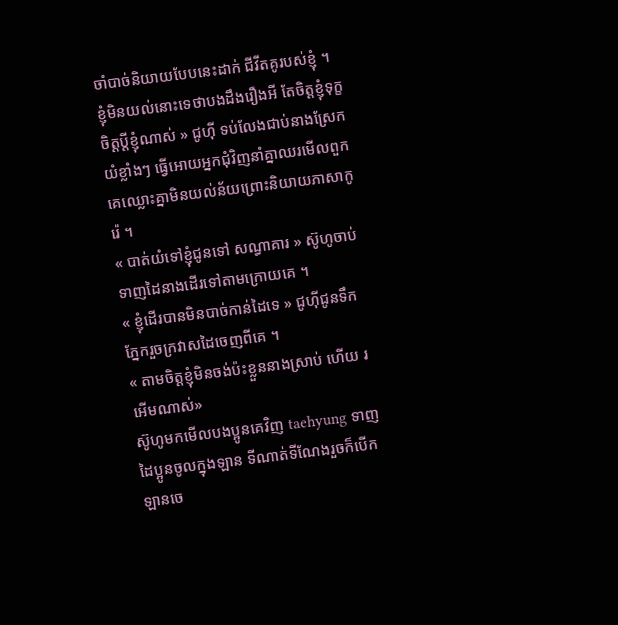ចាំបាច់និយាយបែបនេះដាក់ ជីវីតគូរបស់ខ្ញុំ ។ ខ្ញុំមិនយល់នោះទេថាបងដឹងរឿងអី តែចិត្តខ្ញុំទុក្ខចិត្តប្តីខ្ញុំណាស់ » ជូហុី ទប់លែងជាប់នាងស្រែកយំខ្លាំងៗ ធ្វើអោយអ្នកជុំវិញនាំគ្នាឈរមើលពួកគេឈ្លោះគ្នាមិនយល់ន័យព្រោះនិយាយភាសាកូរ៉េ ។
« បាត់យំទៅខ្ញុំជូនទៅ សណ្ធាគារ » ស៊ូហូចាប់ទាញដៃនាងដើរទៅតាមក្រោយគេ ។
« ខ្ញុំដើរបានមិនបាច់កាន់ដៃទេ » ជូហុីជូនទឹកភ្នែករួចក្រវាសដៃចេញពីគេ ។
« តាមចិត្តខ្ញុំមិនចង់ប៉ះខ្លួននាងស្រាប់ ហើយ រអើមណាស់»
ស៊ូហូមកមើលបងប្អូនគេវិញ taehyung ទាញដៃប្អូនចូលក្នុងឡាន ទីណាត់ទីណែងរួចក៏បើកឡានចេ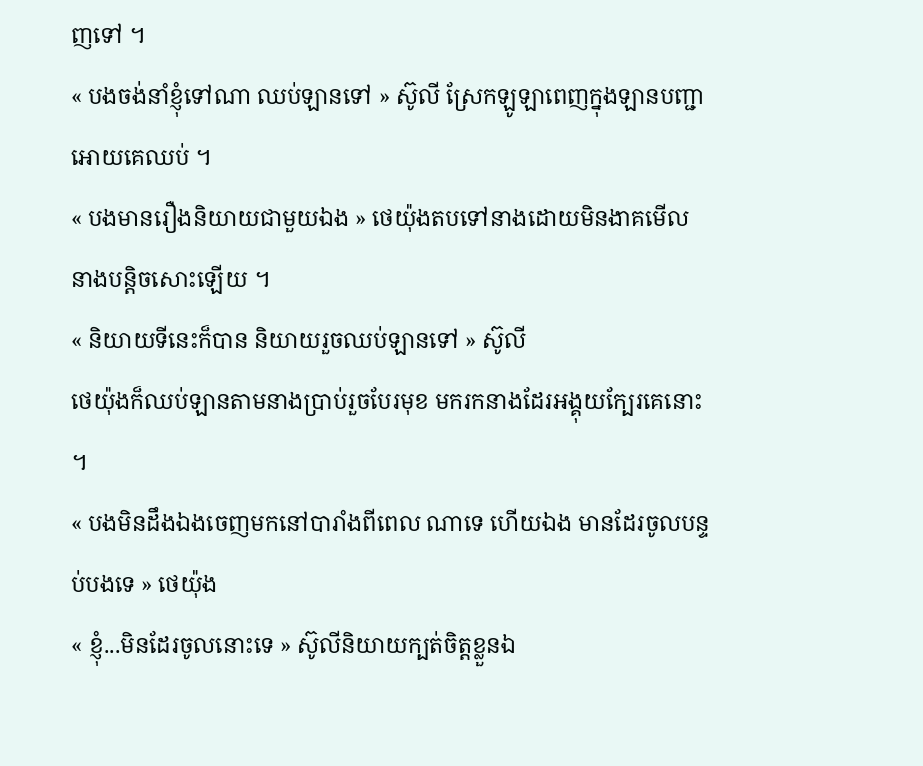ញទៅ ។
« បងចង់នាំខ្ញុំទៅណា ឈប់ឡានទៅ » ស៊ូលី ស្រែកឡូឡាពេញក្នុងឡានបញ្ជាអោយគេឈប់ ។
« បងមានរឿងនិយាយជាមួយឯង » ថេយ៉ុងតបទៅនាងដោយមិនងាគមើលនាងបន្តិចសោះឡើយ ។
« និយាយទីនេះក៏បាន និយាយរួចឈប់ឡានទៅ » ស៊ូលី
ថេយ៉ុងក៏ឈប់ឡានតាមនាងប្រាប់រួចបែរមុខ មករកនាងដែរអង្គុយក្បែរគេនោះ ។
« បងមិនដឹងឯងចេញមកនៅបារាំងពីពេល ណាទេ ហើយឯង មានដែរចូលបន្ទប់បងទេ » ថេយ៉ុង
« ខ្ញុំ...មិនដែរចូលនោះទេ » ស៊ូលីនិយាយក្បត់ចិត្តខ្លួនឯ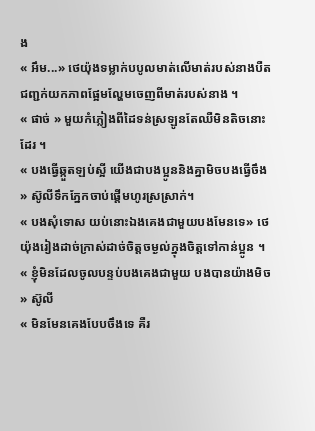ង
« អឹម...» ថេយ៉ុងទម្លាក់បបូលមាត់លើមាត់របស់នាងបឺតជញ្ជក់យកភាពផ្អែមល្ហែមចេញពីមាត់របស់នាង ។
« ផាច់ » មួយកំភ្លៀងពីដៃទន់ស្រឡូនតែឈឺមិនតិចនោះដែរ ។
« បងធ្វើឆ្កួតឡប់ស្អី យើងជាបងប្អូននិងគ្នាមិចបងធ្វើចឹង » ស៊ូលីទឹកភ្នែកចាប់ផ្តើមហូរស្រស្រាក់។
« បងសុំទោស យប់នោះឯងគេងជាមួយបងមែនទេ» ថេយ៉ុងរៀងដាច់ក្រាស់ដាច់ចិត្តចម្ងល់ក្នុងចិត្តទៅកាន់ប្អូន ។
« ខ្ញុំមិនដែលចូលបន្ទប់បងគេងជាមួយ បងបានយ៉ាងមិច » ស៊ូលី
« មិនមែនគេងបែបចឹងទេ គឺរ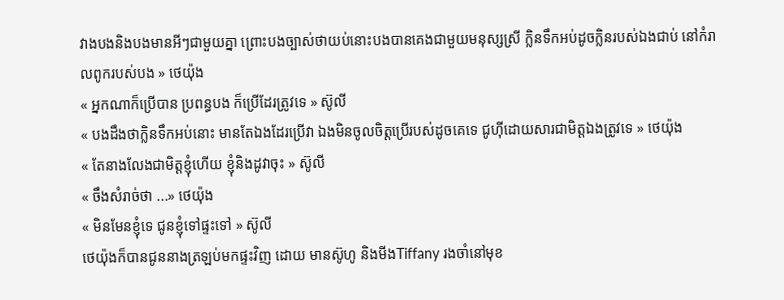វាងបងនិងបងមានអីៗជាមួយគ្នា ព្រោះបងច្បាស់ថាយប់នោះបងបានគេងជាមួយមនុស្សស្រី ក្លិនទឹកអប់ដូចក្លិនរបស់ឯងជាប់ នៅកំរាលពូករបស់បង » ថេយ៉ុង
« អ្នកណាក៏ប្រើបាន ប្រពន្ធបង ក៏ប្រើដែរត្រូវទេ » ស៊ូលី
« បងដឹងថាក្លិនទឹកអប់នោះ មានតែឯងដែរប្រើវា ឯងមិនចូលចិត្តប្រើរបស់ដូចគេទេ ជូហុីដោយសារជាមិត្តឯងត្រូវទេ » ថេយ៉ុង
« តែនាងលែងជាមិត្តខ្ញុំហើយ ខ្ញុំនិងដូវាចុះ » ស៊ូលី
« ចឹងសំរាច់ថា ...» ថេយ៉ុង
« មិនមែនខ្ញុំទេ ជូនខ្ញុំទៅផ្ទះទៅ » ស៊ូលី
ថេយ៉ុងក៏បានជូននាងត្រឡប់មកផ្ទះវិញ ដោយ មានស៊ូហូ និងមីងTiffany រងចាំនៅមុខ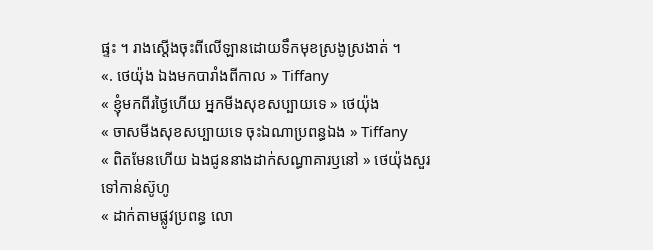ផ្ទះ ។ រាងស្តើងចុះពីលើឡានដោយទឹកមុខស្រងូស្រងាត់ ។
«. ថេយ៉ុង ឯងមកបារាំងពីកាល » Tiffany
« ខ្ញុំមកពីរថ្ងៃហើយ អ្នកមីងសុខសប្បាយទេ » ថេយ៉ុង
« ចាសមីងសុខសប្បាយទេ ចុះឯណាប្រពន្ធឯង » Tiffany
« ពិតមែនហើយ ឯងជូននាងដាក់សណ្ធាគារឫនៅ » ថេយ៉ុងសួរទៅកាន់ស៊ូហូ
« ដាក់តាមផ្លូវប្រពន្ធ លោ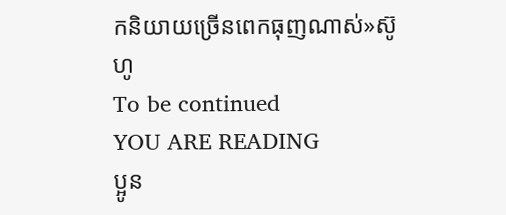កនិយាយច្រើនពេកធុញណាស់»ស៊ូហូ
To be continued
YOU ARE READING
ប្អូន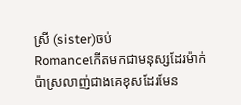ស្រី (sister)ចប់
Romanceកើតមកជាមនុស្សដែរម៉ាក់ប៉ាស្រលាញ់ជាងគេខុសដែរមែន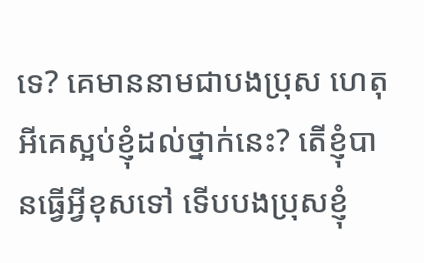ទេ? គេមាននាមជាបងប្រុស ហេតុអីគេស្អប់ខ្ញុំដល់ថ្នាក់នេះ? តើខ្ញុំបានធ្វើអ្វីខុសទៅ ទើបបងប្រុសខ្ញុំ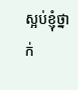ស្អប់ខ្ញុំថ្នាក់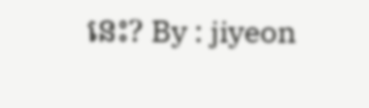នេះ? By : jiyeon